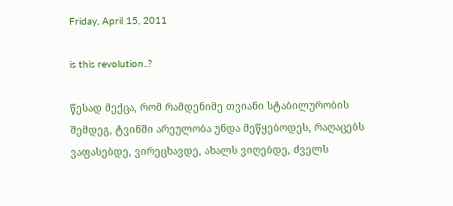Friday, April 15, 2011

is this revolution..?

წესად მექცა, რომ რამდენიმე თვიანი სტაბილურობის შემდეგ, ტვინში არეულობა უნდა მეწყებოდეს, რაღაცებს ვაფასებდე, ვირეცხავდე, ახალს ვიღებდე, ძველს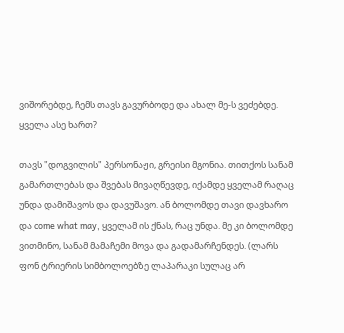ვიშორებდე, ჩემს თავს გავურბოდე და ახალ მე-ს ვეძებდე. ყველა ასე ხართ?

თავს "დოგვილის" პერსონაჟი, გრეისი მგონია. თითქოს სანამ გამართლებას და შვებას მივაღწევდე, იქამდე ყველამ რაღაც უნდა დამიშავოს და დავუშავო. ან ბოლომდე თავი დავხარო და come what may, ყველამ ის ქნას, რაც უნდა. მე კი ბოლომდე ვითმინო, სანამ მამაჩემი მოვა და გადამარჩენდეს. (ლარს ფონ ტრიერის სიმბოლოებზე ლაპარაკი სულაც არ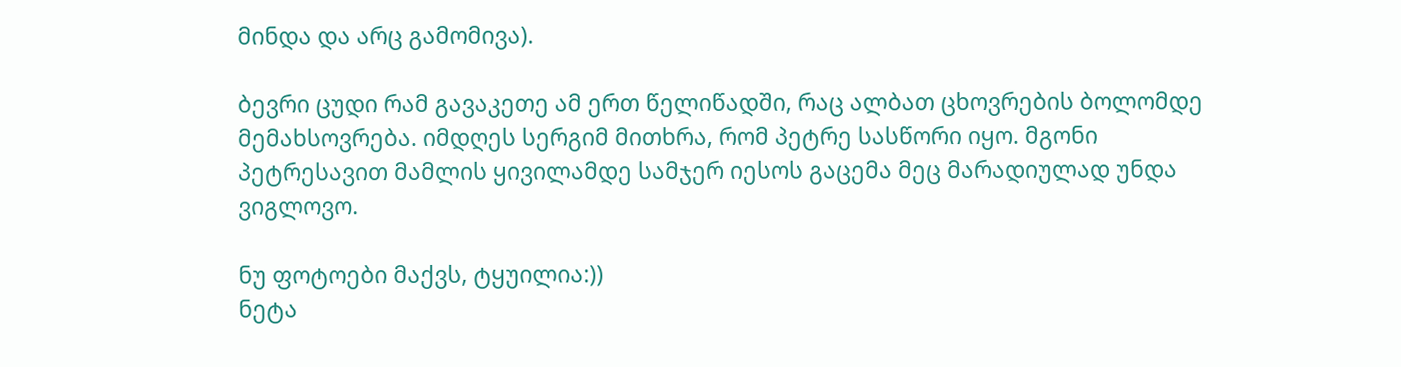მინდა და არც გამომივა).

ბევრი ცუდი რამ გავაკეთე ამ ერთ წელიწადში, რაც ალბათ ცხოვრების ბოლომდე მემახსოვრება. იმდღეს სერგიმ მითხრა, რომ პეტრე სასწორი იყო. მგონი პეტრესავით მამლის ყივილამდე სამჯერ იესოს გაცემა მეც მარადიულად უნდა ვიგლოვო.

ნუ ფოტოები მაქვს, ტყუილია:))
ნეტა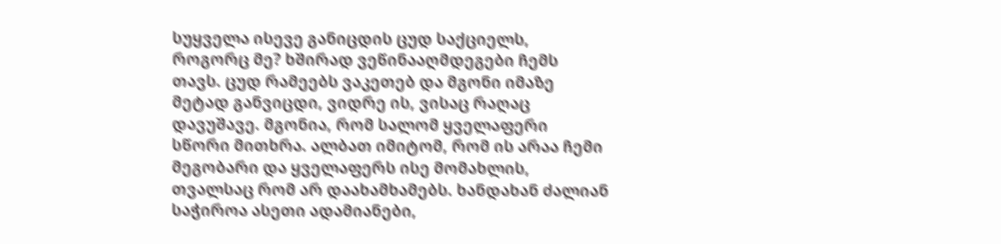სუყველა ისევე განიცდის ცუდ საქციელს, როგორც მე? ხშირად ვეწინააღმდეგები ჩემს თავს. ცუდ რამეებს ვაკეთებ და მგონი იმაზე მეტად განვიცდი, ვიდრე ის, ვისაც რაღაც დავუშავე. მგონია, რომ სალომ ყველაფერი სწორი მითხრა. ალბათ იმიტომ, რომ ის არაა ჩემი მეგობარი და ყველაფერს ისე მომახლის, თვალსაც რომ არ დაახამხამებს. ხანდახან ძალიან საჭიროა ასეთი ადამიანები,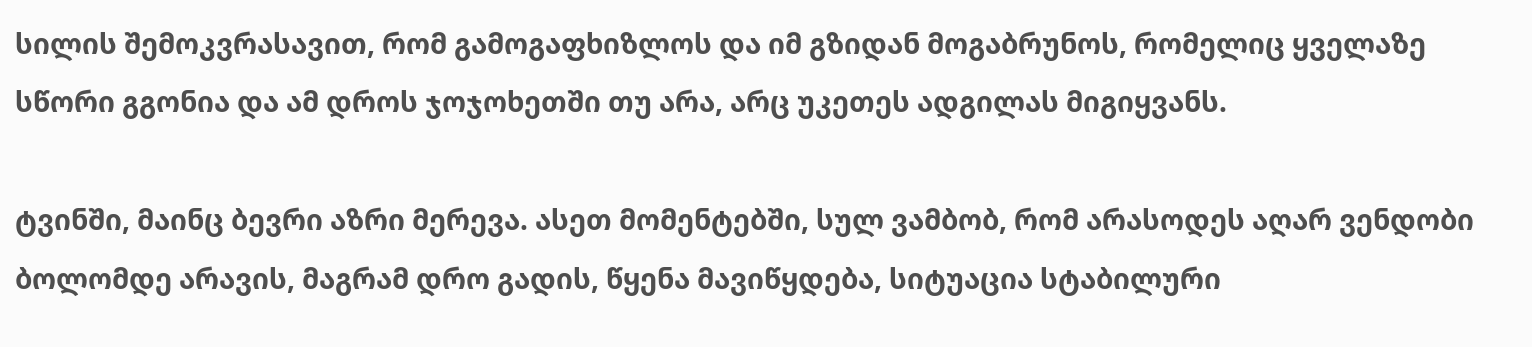სილის შემოკვრასავით, რომ გამოგაფხიზლოს და იმ გზიდან მოგაბრუნოს, რომელიც ყველაზე სწორი გგონია და ამ დროს ჯოჯოხეთში თუ არა, არც უკეთეს ადგილას მიგიყვანს.

ტვინში, მაინც ბევრი აზრი მერევა. ასეთ მომენტებში, სულ ვამბობ, რომ არასოდეს აღარ ვენდობი ბოლომდე არავის, მაგრამ დრო გადის, წყენა მავიწყდება, სიტუაცია სტაბილური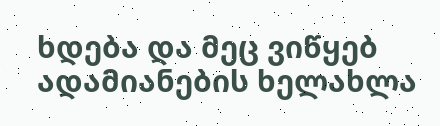ხდება და მეც ვიწყებ ადამიანების ხელახლა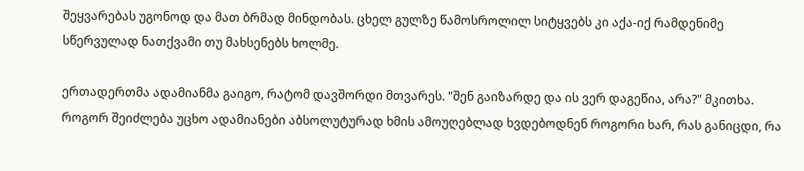შეყვარებას უგონოდ და მათ ბრმად მინდობას. ცხელ გულზე წამოსროლილ სიტყვებს კი აქა-იქ რამდენიმე სწერვულად ნათქვამი თუ მახსენებს ხოლმე.

ერთადერთმა ადამიანმა გაიგო, რატომ დავშორდი მთვარეს. "შენ გაიზარდე და ის ვერ დაგეწია, არა?" მკითხა. როგორ შეიძლება უცხო ადამიანები აბსოლუტურად ხმის ამოუღებლად ხვდებოდნენ როგორი ხარ, რას განიცდი, რა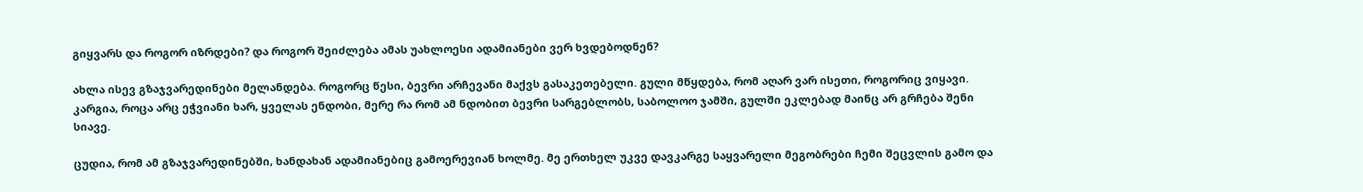გიყვარს და როგორ იზრდები? და როგორ შეიძლება ამას უახლოესი ადამიანები ვერ ხვდებოდნენ?

ახლა ისევ გზაჯვარედინები მელანდება. როგორც წესი, ბევრი არჩევანი მაქვს გასაკეთებელი. გული მწყდება, რომ აღარ ვარ ისეთი, როგორიც ვიყავი. კარგია, როცა არც ეჭვიანი ხარ, ყველას ენდობი, მერე რა რომ ამ ნდობით ბევრი სარგებლობს, საბოლოო ჯამში, გულში ეკლებად მაინც არ გრჩება შენი სიავე.

ცუდია, რომ ამ გზაჯვარედინებში, ხანდახან ადამიანებიც გამოერევიან ხოლმე. მე ერთხელ უკვე დავკარგე საყვარელი მეგობრები ჩემი შეცვლის გამო და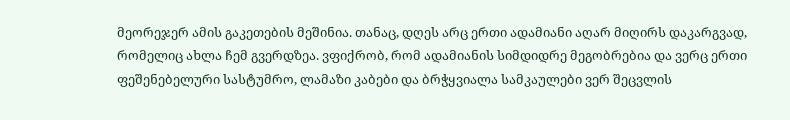მეორეჯერ ამის გაკეთების მეშინია. თანაც, დღეს არც ერთი ადამიანი აღარ მიღირს დაკარგვად, რომელიც ახლა ჩემ გვერდზეა. ვფიქრობ, რომ ადამიანის სიმდიდრე მეგობრებია და ვერც ერთი ფეშენებელური სასტუმრო, ლამაზი კაბები და ბრჭყვიალა სამკაულები ვერ შეცვლის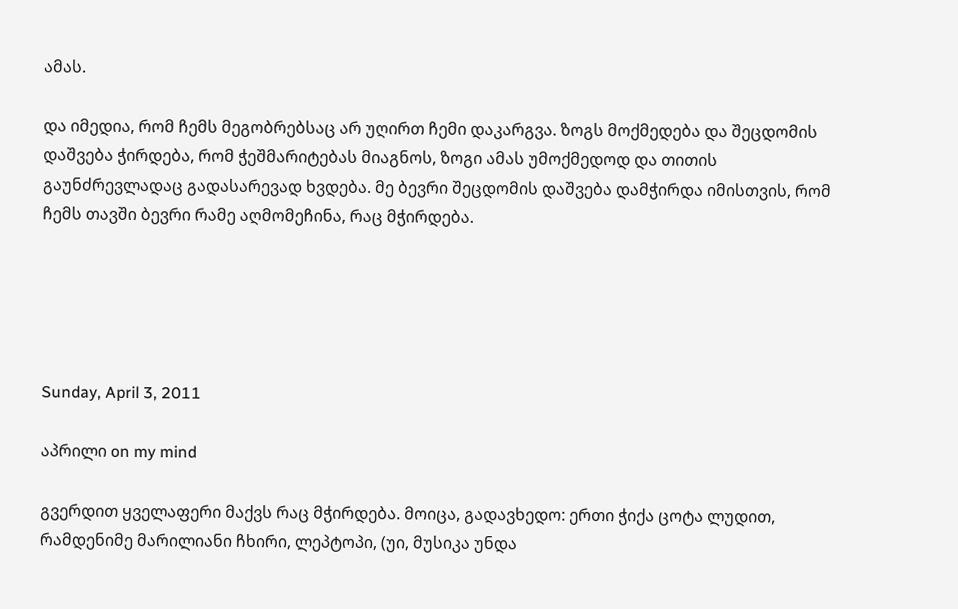ამას.

და იმედია, რომ ჩემს მეგობრებსაც არ უღირთ ჩემი დაკარგვა. ზოგს მოქმედება და შეცდომის დაშვება ჭირდება, რომ ჭეშმარიტებას მიაგნოს, ზოგი ამას უმოქმედოდ და თითის გაუნძრევლადაც გადასარევად ხვდება. მე ბევრი შეცდომის დაშვება დამჭირდა იმისთვის, რომ ჩემს თავში ბევრი რამე აღმომეჩინა, რაც მჭირდება.





Sunday, April 3, 2011

აპრილი on my mind

გვერდით ყველაფერი მაქვს რაც მჭირდება. მოიცა, გადავხედო: ერთი ჭიქა ცოტა ლუდით, რამდენიმე მარილიანი ჩხირი, ლეპტოპი, (უი, მუსიკა უნდა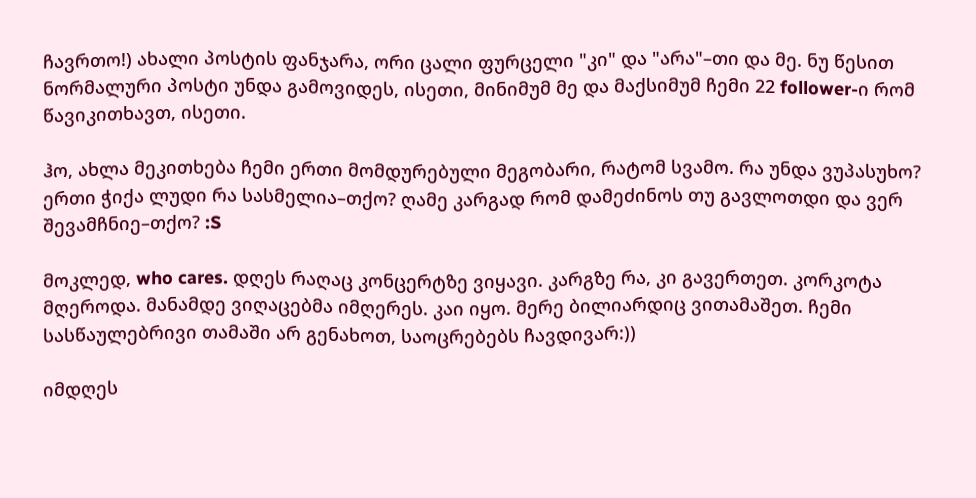ჩავრთო!) ახალი პოსტის ფანჯარა, ორი ცალი ფურცელი "კი" და "არა"–თი და მე. ნუ წესით ნორმალური პოსტი უნდა გამოვიდეს, ისეთი, მინიმუმ მე და მაქსიმუმ ჩემი 22 follower-ი რომ წავიკითხავთ, ისეთი.

ჰო, ახლა მეკითხება ჩემი ერთი მომდურებული მეგობარი, რატომ სვამო. რა უნდა ვუპასუხო? ერთი ჭიქა ლუდი რა სასმელია–თქო? ღამე კარგად რომ დამეძინოს თუ გავლოთდი და ვერ შევამჩნიე–თქო? :S

მოკლედ, who cares. დღეს რაღაც კონცერტზე ვიყავი. კარგზე რა, კი გავერთეთ. კორკოტა მღეროდა. მანამდე ვიღაცებმა იმღერეს. კაი იყო. მერე ბილიარდიც ვითამაშეთ. ჩემი სასწაულებრივი თამაში არ გენახოთ, საოცრებებს ჩავდივარ:))

იმდღეს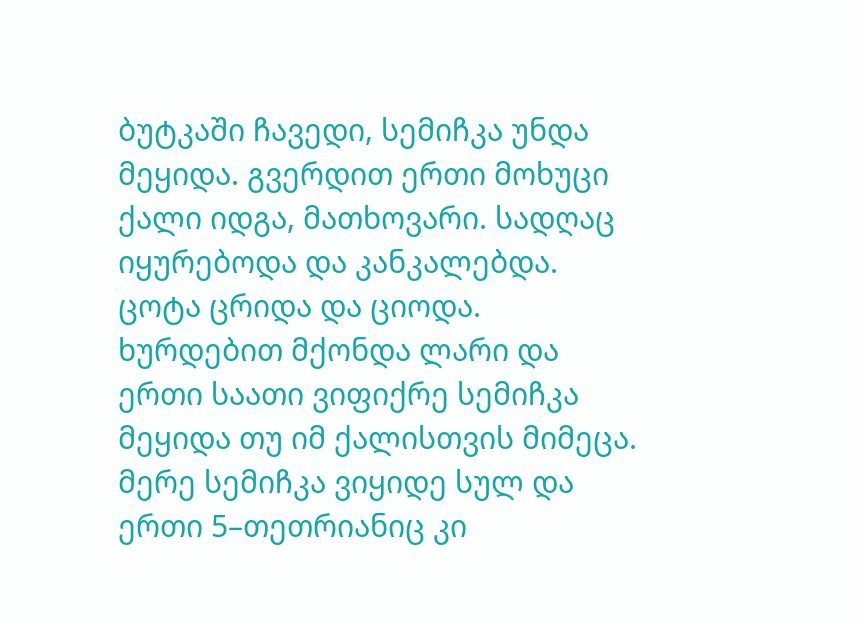ბუტკაში ჩავედი, სემიჩკა უნდა მეყიდა. გვერდით ერთი მოხუცი ქალი იდგა, მათხოვარი. სადღაც იყურებოდა და კანკალებდა. ცოტა ცრიდა და ციოდა. ხურდებით მქონდა ლარი და ერთი საათი ვიფიქრე სემიჩკა მეყიდა თუ იმ ქალისთვის მიმეცა. მერე სემიჩკა ვიყიდე სულ და ერთი 5–თეთრიანიც კი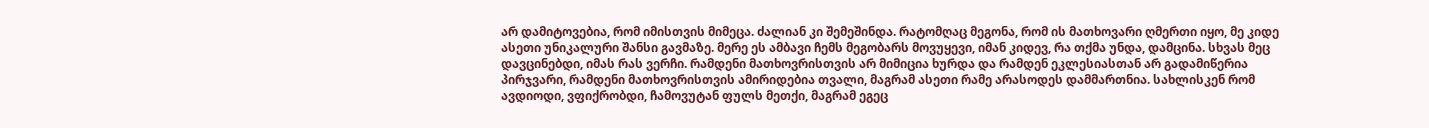არ დამიტოვებია, რომ იმისთვის მიმეცა. ძალიან კი შემეშინდა. რატომღაც მეგონა, რომ ის მათხოვარი ღმერთი იყო, მე კიდე ასეთი უნიკალური შანსი გავმაზე. მერე ეს ამბავი ჩემს მეგობარს მოვუყევი, იმან კიდევ, რა თქმა უნდა, დამცინა. სხვას მეც დავცინებდი, იმას რას ვერჩი. რამდენი მათხოვრისთვის არ მიმიცია ხურდა და რამდენ ეკლესიასთან არ გადამიწერია პირჯვარი, რამდენი მათხოვრისთვის ამირიდებია თვალი, მაგრამ ასეთი რამე არასოდეს დამმართნია. სახლისკენ რომ ავდიოდი, ვფიქრობდი, ჩამოვუტან ფულს მეთქი, მაგრამ ეგეც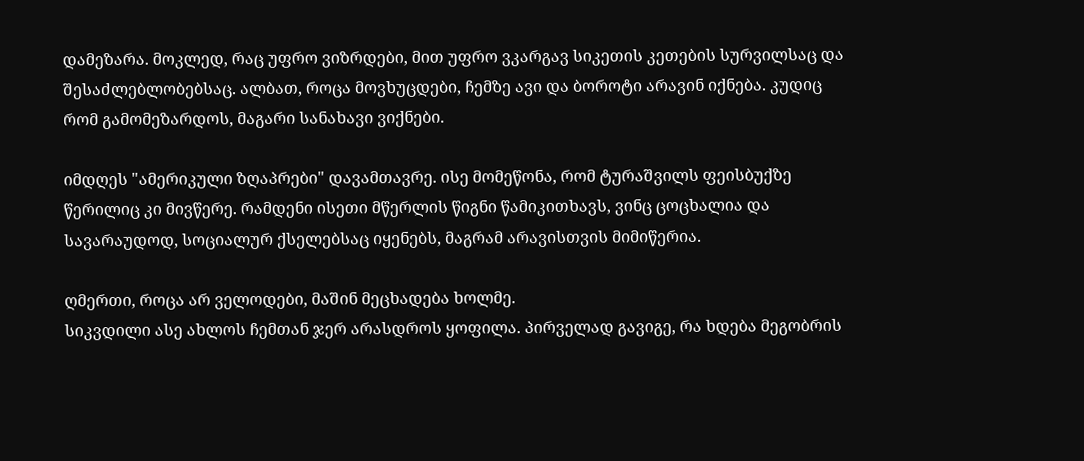დამეზარა. მოკლედ, რაც უფრო ვიზრდები, მით უფრო ვკარგავ სიკეთის კეთების სურვილსაც და შესაძლებლობებსაც. ალბათ, როცა მოვხუცდები, ჩემზე ავი და ბოროტი არავინ იქნება. კუდიც რომ გამომეზარდოს, მაგარი სანახავი ვიქნები.

იმდღეს "ამერიკული ზღაპრები" დავამთავრე. ისე მომეწონა, რომ ტურაშვილს ფეისბუქზე წერილიც კი მივწერე. რამდენი ისეთი მწერლის წიგნი წამიკითხავს, ვინც ცოცხალია და სავარაუდოდ, სოციალურ ქსელებსაც იყენებს, მაგრამ არავისთვის მიმიწერია.

ღმერთი, როცა არ ველოდები, მაშინ მეცხადება ხოლმე.
სიკვდილი ასე ახლოს ჩემთან ჯერ არასდროს ყოფილა. პირველად გავიგე, რა ხდება მეგობრის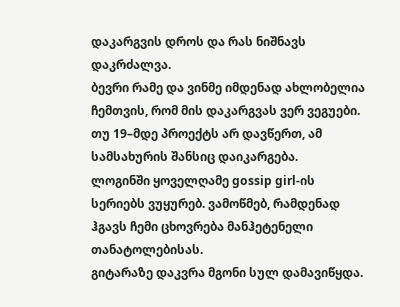დაკარგვის დროს და რას ნიშნავს დაკრძალვა.
ბევრი რამე და ვინმე იმდენად ახლობელია ჩემთვის, რომ მის დაკარგვას ვერ ვეგუები.
თუ 19–მდე პროექტს არ დავწერთ, ამ სამსახურის შანსიც დაიკარგება.
ლოგინში ყოველღამე gossip girl-ის სერიებს ვუყურებ. ვამოწმებ, რამდენად ჰგავს ჩემი ცხოვრება მანჰეტენელი თანატოლებისას.
გიტარაზე დაკვრა მგონი სულ დამავიწყდა.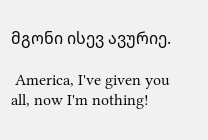მგონი ისევ ავურიე.

 America, I've given you all, now I'm nothing!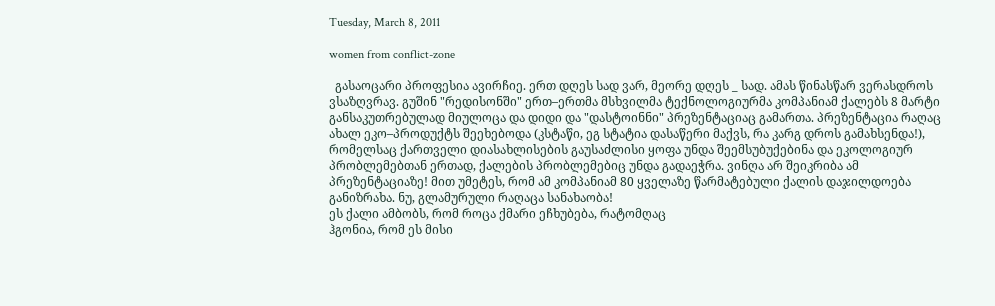Tuesday, March 8, 2011

women from conflict-zone

  გასაოცარი პროფესია ავირჩიე. ერთ დღეს სად ვარ, მეორე დღეს _ სად. ამას წინასწარ ვერასდროს ვსაზღვრავ. გუშინ "რედისონში" ერთ–ერთმა მსხვილმა ტექნოლოგიურმა კომპანიამ ქალებს 8 მარტი განსაკუთრებულად მიულოცა და დიდი და "დასტოინნი" პრეზენტაციაც გამართა. პრეზენტაცია რაღაც ახალ ეკო–პროდუქტს შეეხებოდა (კსტაწი, ეგ სტატია დასაწერი მაქვს, რა კარგ დროს გამახსენდა!), რომელსაც ქართველი დიასახლისების გაუსაძლისი ყოფა უნდა შეემსუბუქებინა და ეკოლოგიურ პრობლემებთან ერთად, ქალების პრობლემებიც უნდა გადაეჭრა. ვინღა არ შეიკრიბა ამ პრეზენტაციაზე! მით უმეტეს, რომ ამ კომპანიამ 80 ყველაზე წარმატებული ქალის დაჯილდოება განიზრახა. ნუ, გლამურული რაღაცა სანახაობა!
ეს ქალი ამბობს, რომ როცა ქმარი ეჩხუბება, რატომღაც
ჰგონია, რომ ეს მისი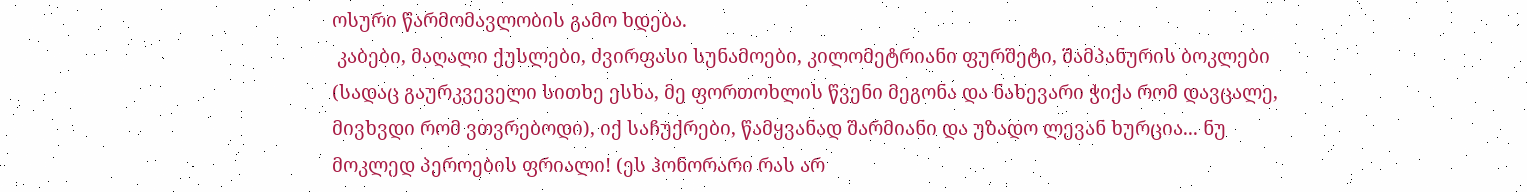ოსური წარმომავლობის გამო ხდება.
 კაბები, მაღალი ქუსლები, ძვირფასი სუნამოები, კილომეტრიანი ფურშეტი, შამპანურის ბოკლები (სადაც გაურკვეველი სითხე ესხა, მე ფორთოხლის წვენი მეგონა და ნახევარი ჭიქა რომ დავცალე, მივხვდი რომ ვთვრებოდი), იქ საჩუქრები, წამყვანად შარმიანი და უზადო ლევან ხურცია... ნუ მოკლედ პეროების ფრიალი! (ეს ჰონორარი რას არ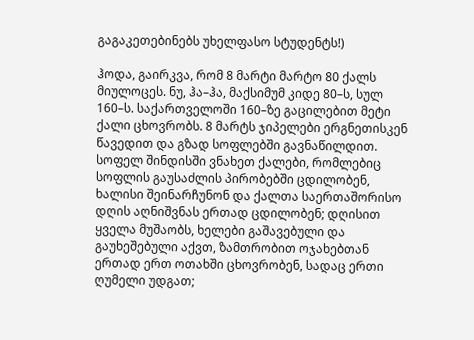გაგაკეთებინებს უხელფასო სტუდენტს!)

ჰოდა, გაირკვა, რომ 8 მარტი მარტო 80 ქალს მიულოცეს. ნუ, ჰა–ჰა, მაქსიმუმ კიდე 80–ს, სულ 160–ს. საქართველოში 160–ზე გაცილებით მეტი ქალი ცხოვრობს. 8 მარტს ჯიპელები ერგნეთისკენ წავედით და გზად სოფლებში გავნაწილდით. სოფელ შინდისში ვნახეთ ქალები, რომლებიც სოფლის გაუსაძლის პირობებში ცდილობენ, ხალისი შეინარჩუნონ და ქალთა საერთაშორისო დღის აღნიშვნას ერთად ცდილობენ; დღისით ყველა მუშაობს, ხელები გაშავებული და გაუხეშებული აქვთ, ზამთრობით ოჯახებთან ერთად ერთ ოთახში ცხოვრობენ, სადაც ერთი ღუმელი უდგათ;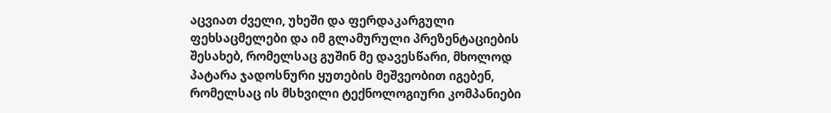აცვიათ ძველი, უხეში და ფერდაკარგული ფეხსაცმელები და იმ გლამურული პრეზენტაციების შესახებ, რომელსაც გუშინ მე დავესწარი, მხოლოდ პატარა ჯადოსნური ყუთების მეშვეობით იგებენ, რომელსაც ის მსხვილი ტექნოლოგიური კომპანიები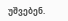უშვებენ.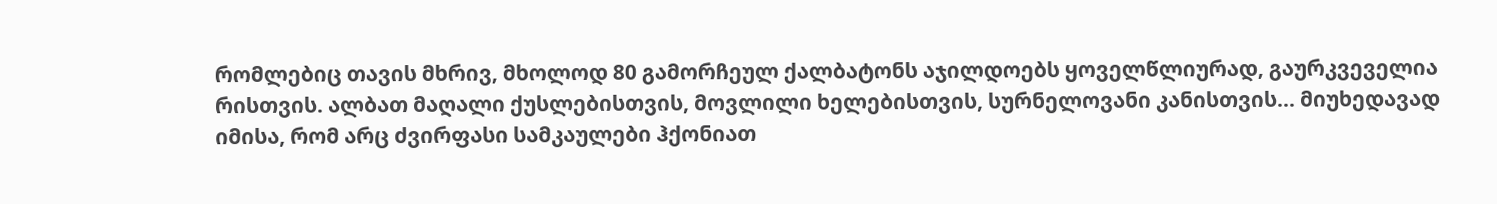რომლებიც თავის მხრივ, მხოლოდ 80 გამორჩეულ ქალბატონს აჯილდოებს ყოველწლიურად, გაურკვეველია რისთვის. ალბათ მაღალი ქუსლებისთვის, მოვლილი ხელებისთვის, სურნელოვანი კანისთვის... მიუხედავად იმისა, რომ არც ძვირფასი სამკაულები ჰქონიათ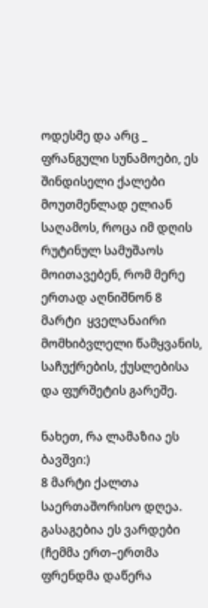ოდესმე და არც _ ფრანგული სუნამოები, ეს შინდისელი ქალები მოუთმენლად ელიან საღამოს, როცა იმ დღის რუტინულ სამუშაოს მოითავებენ, რომ მერე ერთად აღნიშნონ 8 მარტი  ყველანაირი მომხიბვლელი წამყვანის, საჩუქრების, ქუსლებისა და ფურშეტის გარეშე.

ნახეთ, რა ლამაზია ეს ბავშვი:)
8 მარტი ქალთა საერთაშორისო დღეა. გასაგებია ეს ვარდები (ჩემმა ერთ–ერთმა ფრენდმა დაწერა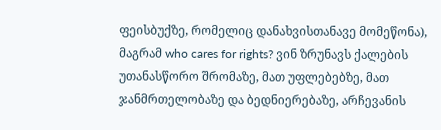ფეისბუქზე, რომელიც დანახვისთანავე მომეწონა), მაგრამ who cares for rights? ვინ ზრუნავს ქალების უთანასწორო შრომაზე, მათ უფლებებზე, მათ ჯანმრთელობაზე და ბედნიერებაზე, არჩევანის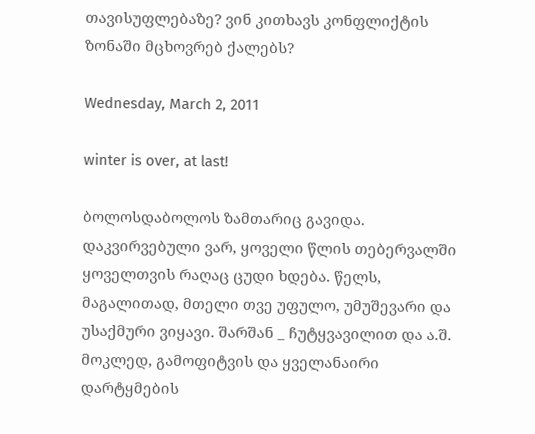თავისუფლებაზე? ვინ კითხავს კონფლიქტის ზონაში მცხოვრებ ქალებს?

Wednesday, March 2, 2011

winter is over, at last!

ბოლოსდაბოლოს ზამთარიც გავიდა. დაკვირვებული ვარ, ყოველი წლის თებერვალში ყოველთვის რაღაც ცუდი ხდება. წელს, მაგალითად, მთელი თვე უფულო, უმუშევარი და უსაქმური ვიყავი. შარშან _ ჩუტყვავილით და ა.შ. მოკლედ, გამოფიტვის და ყველანაირი დარტყმების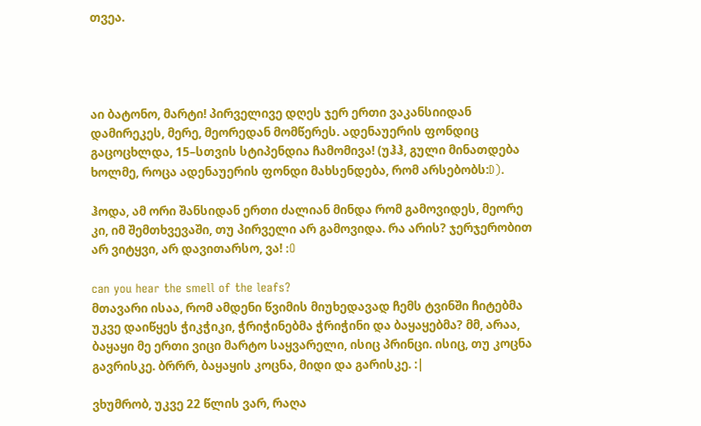თვეა.




აი ბატონო, მარტი! პირველივე დღეს ჯერ ერთი ვაკანსიიდან დამირეკეს, მერე, მეორედან მომწერეს. ადენაუერის ფონდიც გაცოცხლდა, 15–სთვის სტიპენდია ჩამომივა! (უჰჰ, გული მინათდება ხოლმე, როცა ადენაუერის ფონდი მახსენდება, რომ არსებობს:D).

ჰოდა, ამ ორი შანსიდან ერთი ძალიან მინდა რომ გამოვიდეს, მეორე კი, იმ შემთხვევაში, თუ პირველი არ გამოვიდა. რა არის? ჯერჯერობით არ ვიტყვი, არ დავითარსო, ვა! :O

can you hear the smell of the leafs?
მთავარი ისაა, რომ ამდენი წვიმის მიუხედავად ჩემს ტვინში ჩიტებმა უკვე დაიწყეს ჭიკჭიკი, ჭრიჭინებმა ჭრიჭინი და ბაყაყებმა? მმ, არაა, ბაყაყი მე ერთი ვიცი მარტო საყვარელი, ისიც პრინცი. ისიც, თუ კოცნა გავრისკე. ბრრრ, ბაყაყის კოცნა, მიდი და გარისკე. :|

ვხუმრობ, უკვე 22 წლის ვარ, რაღა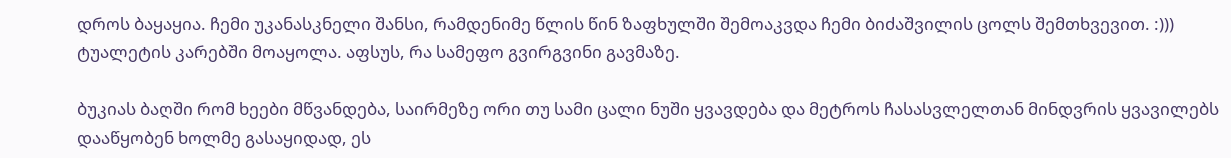დროს ბაყაყია. ჩემი უკანასკნელი შანსი, რამდენიმე წლის წინ ზაფხულში შემოაკვდა ჩემი ბიძაშვილის ცოლს შემთხვევით. :))) ტუალეტის კარებში მოაყოლა. აფსუს, რა სამეფო გვირგვინი გავმაზე.

ბუკიას ბაღში რომ ხეები მწვანდება, საირმეზე ორი თუ სამი ცალი ნუში ყვავდება და მეტროს ჩასასვლელთან მინდვრის ყვავილებს დააწყობენ ხოლმე გასაყიდად, ეს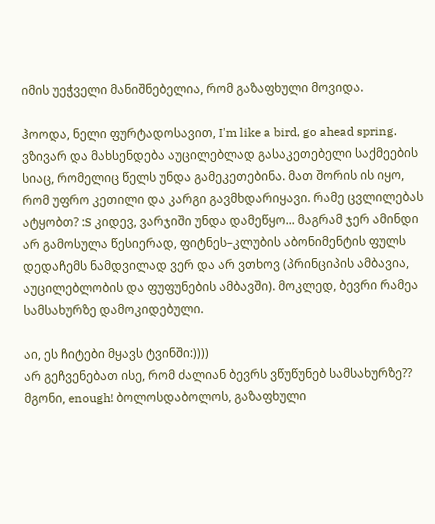იმის უეჭველი მანიშნებელია, რომ გაზაფხული მოვიდა.

ჰოოდა, ნელი ფურტადოსავით, I'm like a bird, go ahead spring. ვზივარ და მახსენდება აუცილებლად გასაკეთებელი საქმეების სიაც, რომელიც წელს უნდა გამეკეთებინა. მათ შორის ის იყო, რომ უფრო კეთილი და კარგი გავმხდარიყავი. რამე ცვლილებას ატყობთ? :S კიდევ, ვარჯიში უნდა დამეწყო... მაგრამ ჯერ ამინდი არ გამოსულა წესიერად, ფიტნეს–კლუბის აბონიმენტის ფულს დედაჩემს ნამდვილად ვერ და არ ვთხოვ (პრინციპის ამბავია, აუცილებლობის და ფუფუნების ამბავში). მოკლედ, ბევრი რამეა სამსახურზე დამოკიდებული.

აი, ეს ჩიტები მყავს ტვინში:))))
არ გეჩვენებათ ისე, რომ ძალიან ბევრს ვწუწუნებ სამსახურზე?? მგონი, enough! ბოლოსდაბოლოს, გაზაფხული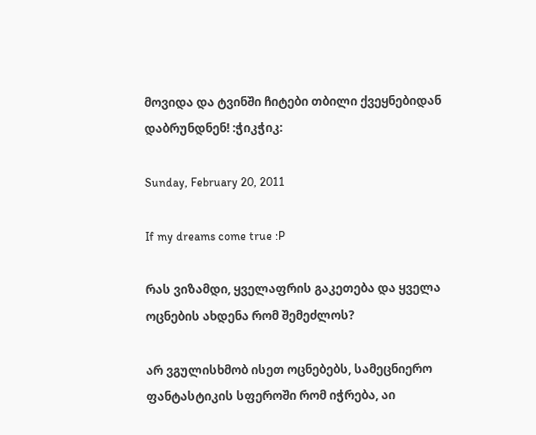მოვიდა და ტვინში ჩიტები თბილი ქვეყნებიდან დაბრუნდნენ! :ჭიკჭიკ:

Sunday, February 20, 2011

If my dreams come true :P

რას ვიზამდი, ყველაფრის გაკეთება და ყველა ოცნების ახდენა რომ შემეძლოს?

არ ვგულისხმობ ისეთ ოცნებებს, სამეცნიერო ფანტასტიკის სფეროში რომ იჭრება, აი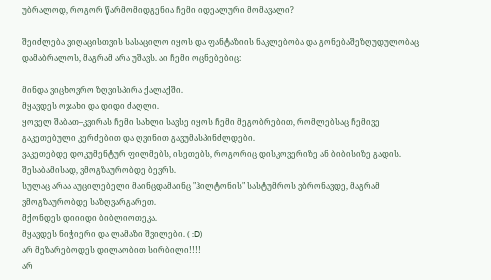უბრალოდ, როგორ წარმომიდგენია ჩემი იდეალური მომავალი?

შეიძლება ვიღაცისთვის სასაცილო იყოს და ფანტაზიის ნაკლებობა და გონებაშეზღუდულობაც დამაბრალოს, მაგრამ არა უშავს. აი ჩემი ოცნებებიც:

მინდა ვიცხოვრო ზღვისპირა ქალაქში.
მყავდეს ოჯახი და დიდი ძაღლი.
ყოველ შაბათ–კვირას ჩემი სახლი სავსე იყოს ჩემი მეგობრებით, რომლებსაც ჩემივე გაკეთებული კერძებით და ღვინით გავუმასპინძლდები.
ვაკეთებდე დოკუმენტურ ფილმებს, ისეთებს, როგორიც დისკოვერიზე ან ბიბისიზე გადის.
შესაბამისად, ვმოგზაურობდე ბევრს.
სულაც არაა აუცილებელი მაინცდამაინც "ჰილტონის" სასტუმროს ვბრონავდე, მაგრამ ვმოგზაურობდე საზღვარგარეთ.
მქონდეს დიიიდი ბიბლიოთეკა.
მყავდეს ნიჭიერი და ლამაზი შვილები. ( :D)
არ მეზარებოდეს დილაობით სირბილი!!!!
არ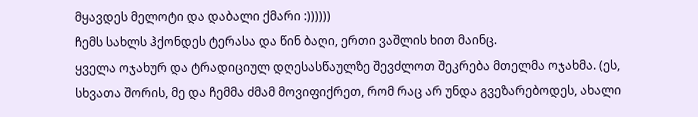მყავდეს მელოტი და დაბალი ქმარი :))))))
ჩემს სახლს ჰქონდეს ტერასა და წინ ბაღი, ერთი ვაშლის ხით მაინც.
ყველა ოჯახურ და ტრადიციულ დღესასწაულზე შევძლოთ შეკრება მთელმა ოჯახმა. (ეს, სხვათა შორის, მე და ჩემმა ძმამ მოვიფიქრეთ, რომ რაც არ უნდა გვეზარებოდეს, ახალი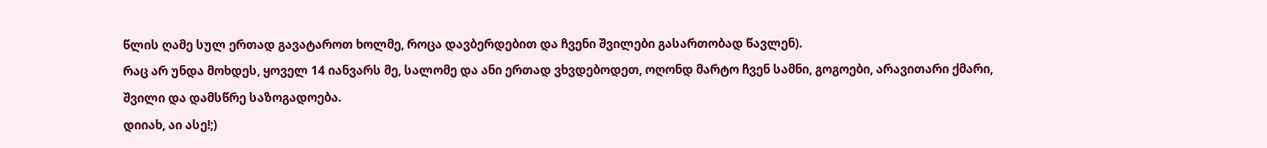წლის ღამე სულ ერთად გავატაროთ ხოლმე, როცა დავბერდებით და ჩვენი შვილები გასართობად წავლენ).
რაც არ უნდა მოხდეს, ყოველ 14 იანვარს მე, სალომე და ანი ერთად ვხვდებოდეთ, ოღონდ მარტო ჩვენ სამნი, გოგოები, არავითარი ქმარი, შვილი და დამსწრე საზოგადოება.
დიიახ, აი ასე!;)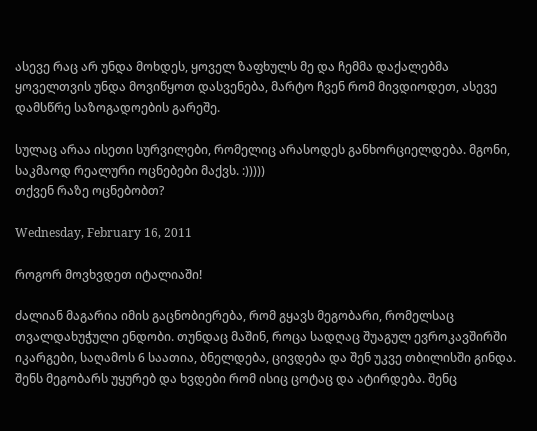ასევე რაც არ უნდა მოხდეს, ყოველ ზაფხულს მე და ჩემმა დაქალებმა ყოველთვის უნდა მოვიწყოთ დასვენება, მარტო ჩვენ რომ მივდიოდეთ, ასევე დამსწრე საზოგადოების გარეშე.

სულაც არაა ისეთი სურვილები, რომელიც არასოდეს განხორციელდება. მგონი, საკმაოდ რეალური ოცნებები მაქვს. :)))))
თქვენ რაზე ოცნებობთ?

Wednesday, February 16, 2011

როგორ მოვხვდეთ იტალიაში!

ძალიან მაგარია იმის გაცნობიერება, რომ გყავს მეგობარი, რომელსაც თვალდახუჭული ენდობი. თუნდაც მაშინ, როცა სადღაც შუაგულ ევროკავშირში იკარგები, საღამოს 6 საათია, ბნელდება, ცივდება და შენ უკვე თბილისში გინდა. შენს მეგობარს უყურებ და ხვდები რომ ისიც ცოტაც და ატირდება. შენც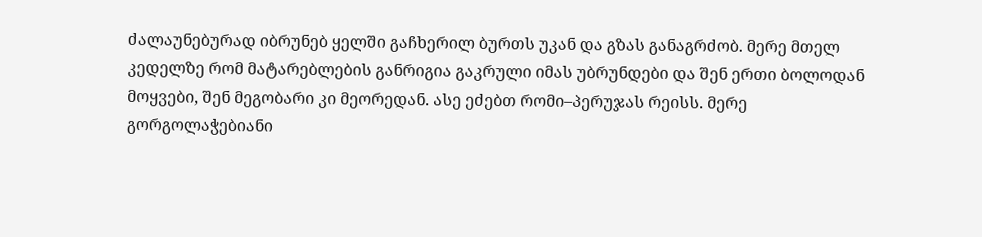ძალაუნებურად იბრუნებ ყელში გაჩხერილ ბურთს უკან და გზას განაგრძობ. მერე მთელ კედელზე რომ მატარებლების განრიგია გაკრული იმას უბრუნდები და შენ ერთი ბოლოდან მოყვები, შენ მეგობარი კი მეორედან. ასე ეძებთ რომი–პერუჯას რეისს. მერე გორგოლაჭებიანი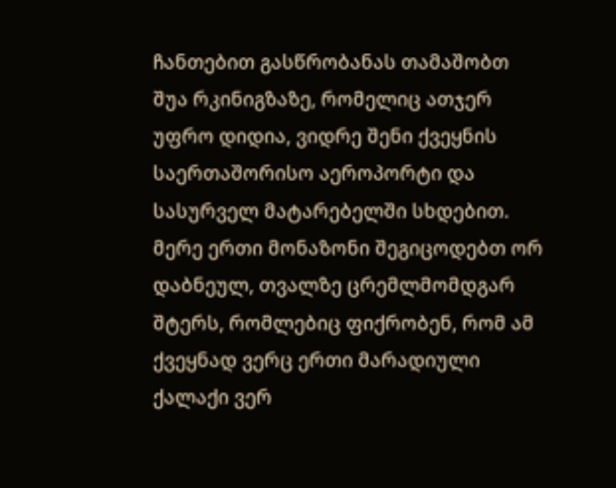ჩანთებით გასწრობანას თამაშობთ შუა რკინიგზაზე, რომელიც ათჯერ უფრო დიდია, ვიდრე შენი ქვეყნის საერთაშორისო აეროპორტი და სასურველ მატარებელში სხდებით. მერე ერთი მონაზონი შეგიცოდებთ ორ დაბნეულ, თვალზე ცრემლმომდგარ შტერს, რომლებიც ფიქრობენ, რომ ამ ქვეყნად ვერც ერთი მარადიული ქალაქი ვერ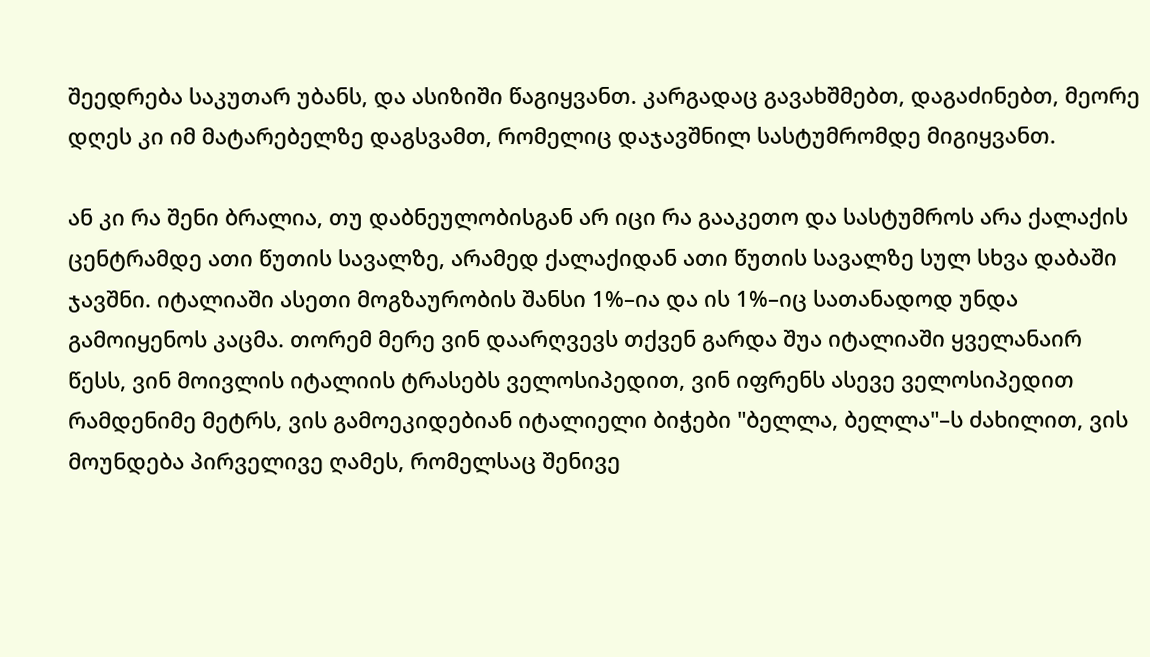შეედრება საკუთარ უბანს, და ასიზიში წაგიყვანთ. კარგადაც გავახშმებთ, დაგაძინებთ, მეორე დღეს კი იმ მატარებელზე დაგსვამთ, რომელიც დაჯავშნილ სასტუმრომდე მიგიყვანთ.

ან კი რა შენი ბრალია, თუ დაბნეულობისგან არ იცი რა გააკეთო და სასტუმროს არა ქალაქის ცენტრამდე ათი წუთის სავალზე, არამედ ქალაქიდან ათი წუთის სავალზე სულ სხვა დაბაში ჯავშნი. იტალიაში ასეთი მოგზაურობის შანსი 1%–ია და ის 1%–იც სათანადოდ უნდა გამოიყენოს კაცმა. თორემ მერე ვინ დაარღვევს თქვენ გარდა შუა იტალიაში ყველანაირ წესს, ვინ მოივლის იტალიის ტრასებს ველოსიპედით, ვინ იფრენს ასევე ველოსიპედით რამდენიმე მეტრს, ვის გამოეკიდებიან იტალიელი ბიჭები "ბელლა, ბელლა"–ს ძახილით, ვის მოუნდება პირველივე ღამეს, რომელსაც შენივე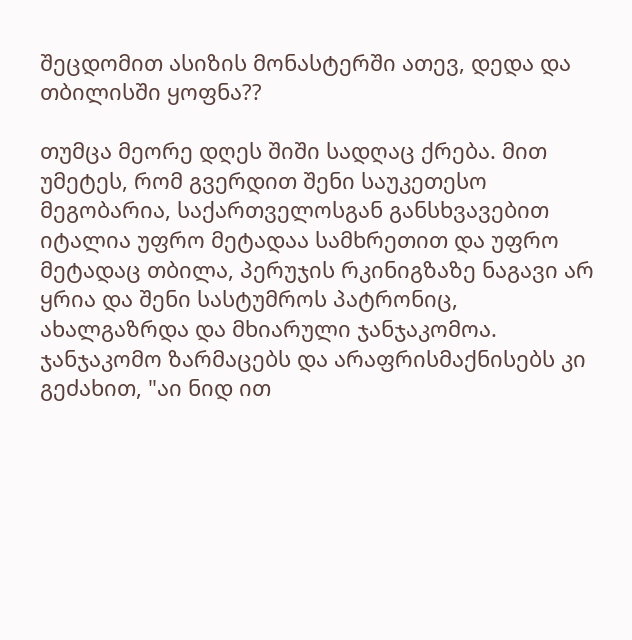შეცდომით ასიზის მონასტერში ათევ, დედა და თბილისში ყოფნა??

თუმცა მეორე დღეს შიში სადღაც ქრება. მით უმეტეს, რომ გვერდით შენი საუკეთესო მეგობარია, საქართველოსგან განსხვავებით იტალია უფრო მეტადაა სამხრეთით და უფრო მეტადაც თბილა, პერუჯის რკინიგზაზე ნაგავი არ ყრია და შენი სასტუმროს პატრონიც, ახალგაზრდა და მხიარული ჯანჯაკომოა. ჯანჯაკომო ზარმაცებს და არაფრისმაქნისებს კი გეძახით, "აი ნიდ ით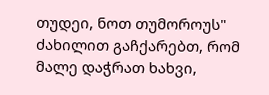თუდეი, ნოთ თუმოროუს" ძახილით გაჩქარებთ, რომ მალე დაჭრათ ხახვი,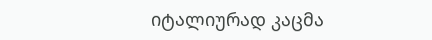იტალიურად კაცმა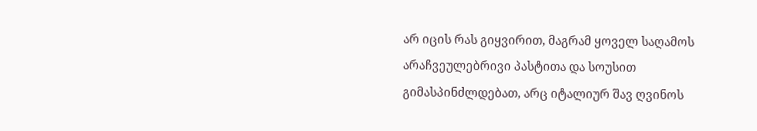არ იცის რას გიყვირით, მაგრამ ყოველ საღამოს არაჩვეულებრივი პასტითა და სოუსით გიმასპინძლდებათ, არც იტალიურ შავ ღვინოს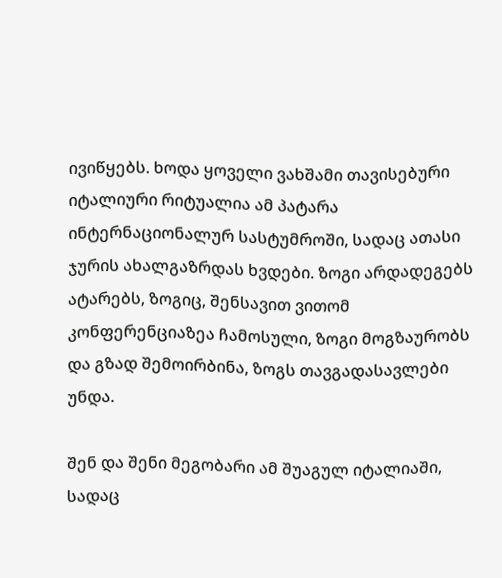ივიწყებს. ხოდა ყოველი ვახშამი თავისებური იტალიური რიტუალია ამ პატარა ინტერნაციონალურ სასტუმროში, სადაც ათასი ჯურის ახალგაზრდას ხვდები. ზოგი არდადეგებს ატარებს, ზოგიც, შენსავით ვითომ კონფერენციაზეა ჩამოსული, ზოგი მოგზაურობს და გზად შემოირბინა, ზოგს თავგადასავლები უნდა.

შენ და შენი მეგობარი ამ შუაგულ იტალიაში, სადაც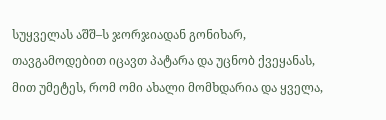სუყველას აშშ–ს ჯორჯიადან გონიხარ, თავგამოდებით იცავთ პატარა და უცნობ ქვეყანას, მით უმეტეს, რომ ომი ახალი მომხდარია და ყველა,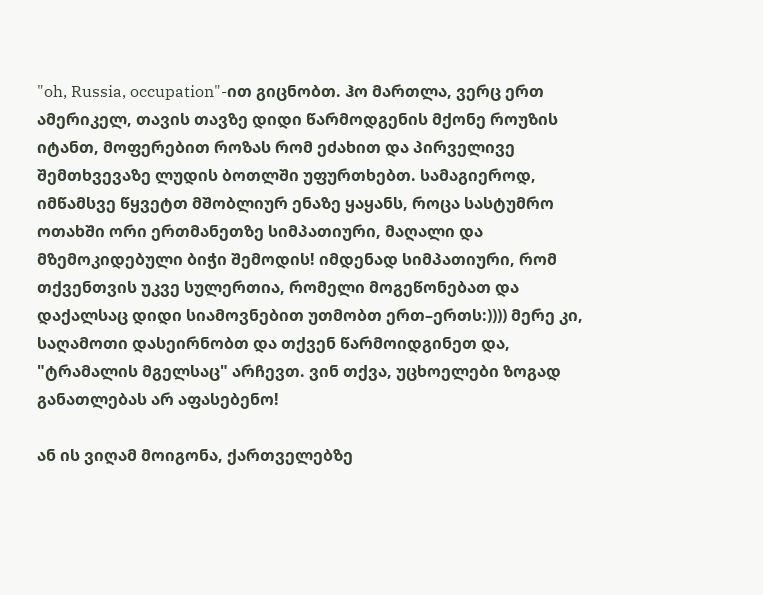"oh, Russia, occupation"-ით გიცნობთ. ჰო მართლა, ვერც ერთ ამერიკელ, თავის თავზე დიდი წარმოდგენის მქონე როუზის იტანთ, მოფერებით როზას რომ ეძახით და პირველივე შემთხვევაზე ლუდის ბოთლში უფურთხებთ. სამაგიეროდ, იმწამსვე წყვეტთ მშობლიურ ენაზე ყაყანს, როცა სასტუმრო ოთახში ორი ერთმანეთზე სიმპათიური, მაღალი და მზემოკიდებული ბიჭი შემოდის! იმდენად სიმპათიური, რომ თქვენთვის უკვე სულერთია, რომელი მოგეწონებათ და დაქალსაც დიდი სიამოვნებით უთმობთ ერთ–ერთს:)))) მერე კი, საღამოთი დასეირნობთ და თქვენ წარმოიდგინეთ და, "ტრამალის მგელსაც" არჩევთ. ვინ თქვა, უცხოელები ზოგად განათლებას არ აფასებენო!

ან ის ვიღამ მოიგონა, ქართველებზე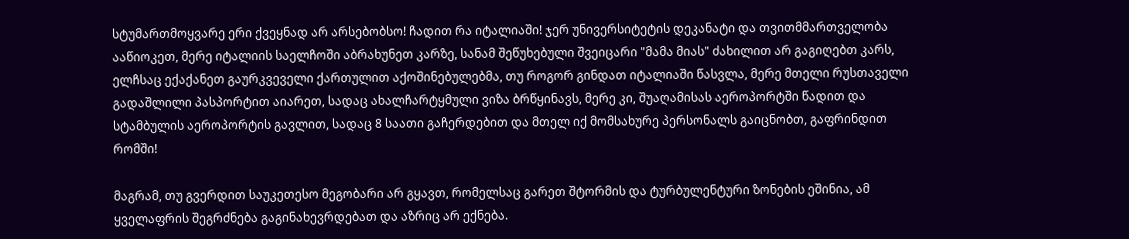სტუმართმოყვარე ერი ქვეყნად არ არსებობსო! ჩადით რა იტალიაში! ჯერ უნივერსიტეტის დეკანატი და თვითმმართველობა ააწიოკეთ, მერე იტალიის საელჩოში აბრახუნეთ კარზე, სანამ შეწუხებული შვეიცარი "მამა მიას" ძახილით არ გაგიღებთ კარს, ელჩსაც ექაქანეთ გაურკვეველი ქართულით აქოშინებულებმა, თუ როგორ გინდათ იტალიაში წასვლა, მერე მთელი რუსთაველი გადაშლილი პასპორტით აიარეთ, სადაც ახალჩარტყმული ვიზა ბრწყინავს, მერე კი, შუაღამისას აეროპორტში წადით და სტამბულის აეროპორტის გავლით, სადაც 8 საათი გაჩერდებით და მთელ იქ მომსახურე პერსონალს გაიცნობთ, გაფრინდით რომში!

მაგრამ, თუ გვერდით საუკეთესო მეგობარი არ გყავთ, რომელსაც გარეთ შტორმის და ტურბულენტური ზონების ეშინია, ამ ყველაფრის შეგრძნება გაგინახევრდებათ და აზრიც არ ექნება.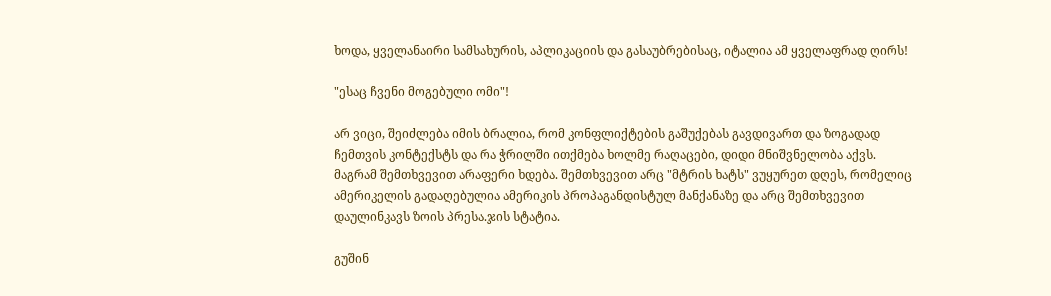ხოდა, ყველანაირი სამსახურის, აპლიკაციის და გასაუბრებისაც, იტალია ამ ყველაფრად ღირს!

"ესაც ჩვენი მოგებული ომი"!

არ ვიცი, შეიძლება იმის ბრალია, რომ კონფლიქტების გაშუქებას გავდივართ და ზოგადად ჩემთვის კონტექსტს და რა ჭრილში ითქმება ხოლმე რაღაცები, დიდი მნიშვნელობა აქვს. მაგრამ შემთხვევით არაფერი ხდება. შემთხვევით არც "მტრის ხატს" ვუყურეთ დღეს, რომელიც ამერიკელის გადაღებულია ამერიკის პროპაგანდისტულ მანქანაზე და არც შემთხვევით დაულინკავს ზოის პრესა.ჯის სტატია.

გუშინ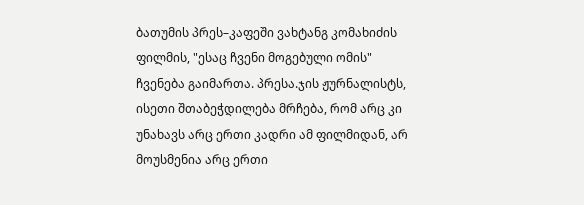ბათუმის პრეს–კაფეში ვახტანგ კომახიძის ფილმის, "ესაც ჩვენი მოგებული ომის" ჩვენება გაიმართა. პრესა.ჯის ჟურნალისტს, ისეთი შთაბეჭდილება მრჩება, რომ არც კი უნახავს არც ერთი კადრი ამ ფილმიდან, არ მოუსმენია არც ერთი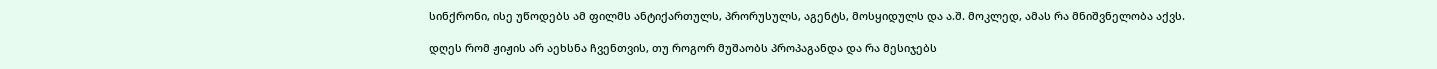სინქრონი, ისე უწოდებს ამ ფილმს ანტიქართულს, პრორუსულს, აგენტს, მოსყიდულს და ა.შ. მოკლედ, ამას რა მნიშვნელობა აქვს.

დღეს რომ ჟიჟის არ აეხსნა ჩვენთვის, თუ როგორ მუშაობს პროპაგანდა და რა მესიჯებს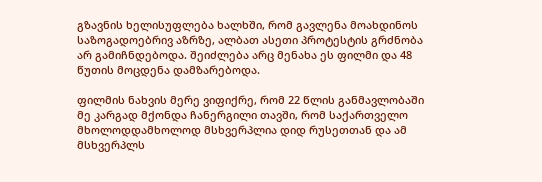გზავნის ხელისუფლება ხალხში, რომ გავლენა მოახდინოს საზოგადოებრივ აზრზე, ალბათ ასეთი პროტესტის გრძნობა არ გამიჩნდებოდა. შეიძლება არც მენახა ეს ფილმი და 48 წუთის მოცდენა დამზარებოდა.

ფილმის ნახვის მერე ვიფიქრე, რომ 22 წლის განმავლობაში მე კარგად მქონდა ჩანერგილი თავში, რომ საქართველო მხოლოდდამხოლოდ მსხვერპლია დიდ რუსეთთან და ამ მსხვერპლს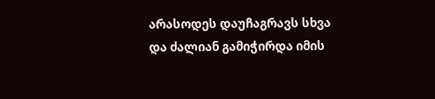არასოდეს დაუჩაგრავს სხვა და ძალიან გამიჭირდა იმის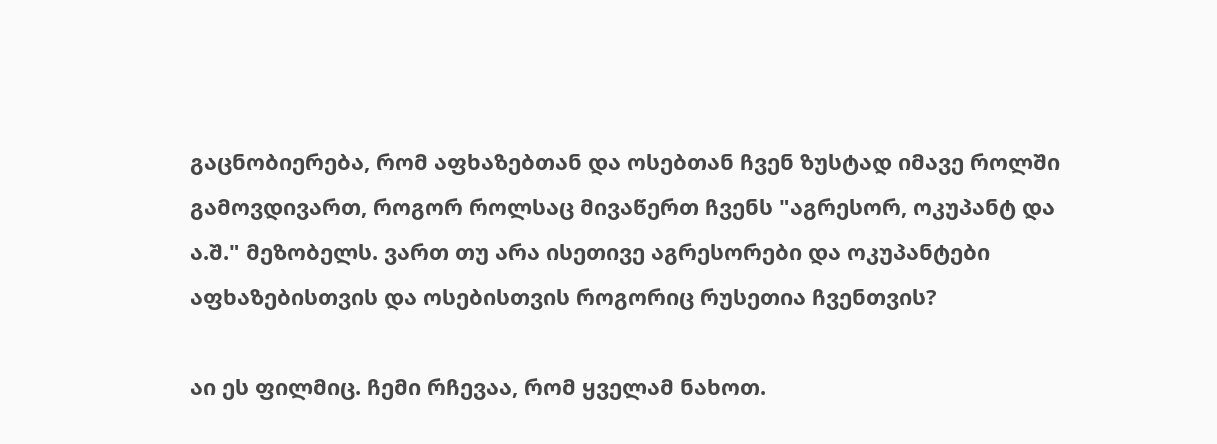გაცნობიერება, რომ აფხაზებთან და ოსებთან ჩვენ ზუსტად იმავე როლში გამოვდივართ, როგორ როლსაც მივაწერთ ჩვენს "აგრესორ, ოკუპანტ და ა.შ." მეზობელს. ვართ თუ არა ისეთივე აგრესორები და ოკუპანტები აფხაზებისთვის და ოსებისთვის როგორიც რუსეთია ჩვენთვის?

აი ეს ფილმიც. ჩემი რჩევაა, რომ ყველამ ნახოთ.